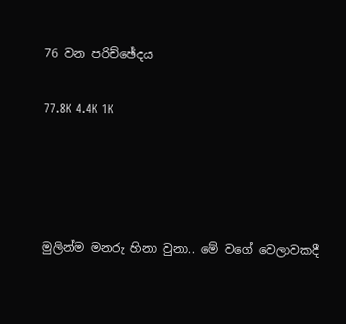76 වන පරිච්ඡේදය

77.8K 4.4K 1K




මුලින්ම මනරු හිනා වුනා.. මේ වගේ වෙලාවකදී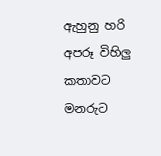ඇහුනු හරි අපරූ විහිලු කතාවට මනරුට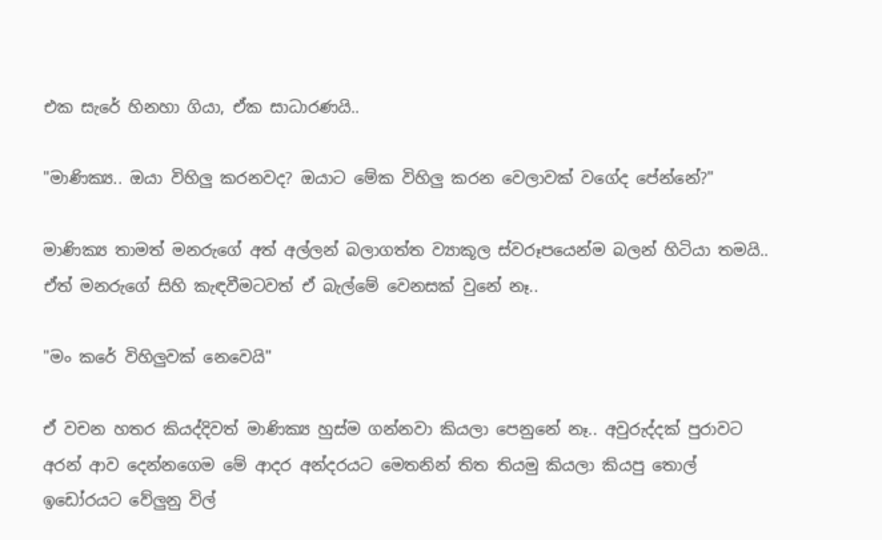එක සැරේ හිනහා ගියා, ඒක සාධාරණයි..

"මාණික්‍ය.. ඔයා විහිලු කරනවද? ඔයාට මේක විහිලු කරන වෙලාවක් වගේද පේන්නේ?"

මාණික්‍ය තාමත් මනරුගේ අත් අල්ලන් බලාගත්ත ව්‍යාකූල ස්වරූපයෙන්ම බලන් හිටියා තමයි.. ඒත් මනරුගේ සිහි කැඳවීමටවත් ඒ බැල්මේ වෙනසක් වුනේ නෑ..

"මං කරේ විහිලුවක් නෙවෙයි"

ඒ වචන හතර කියද්දිවත් මාණික්‍ය හුස්ම ගන්නවා කියලා පෙනුනේ නෑ.. අවුරුද්දක් පුරාවට අරන් ආව දෙන්නගෙම මේ ආදර අන්දරයට මෙතනින් තිත තියමු කියලා කියපු තොල් ඉඩෝරයට වේලුනු විල්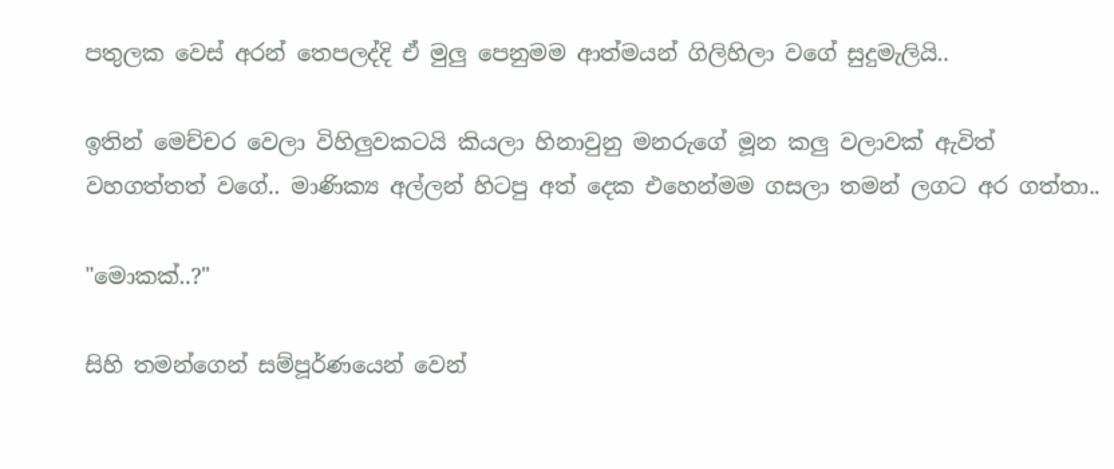පතුලක වෙස් අරන් තෙපලද්දි ඒ මුලු පෙනුමම ආත්මයන් ගිලිහිලා වගේ සුදුමැලියි..

ඉතින් මෙච්චර වෙලා විහිලුවකටයි කියලා හිනාවුනු මනරුගේ මූන කලු වලාවක් ඇවිත් වහගත්තත් වගේ.. මාණික්‍ය අල්ලන් හිටපු අත් දෙක එහෙන්මම ගසලා තමන් ලගට අර ගත්තා..

"මොකක්..?"

සිහි තමන්ගෙන් සම්පූර්ණයෙන් වෙන්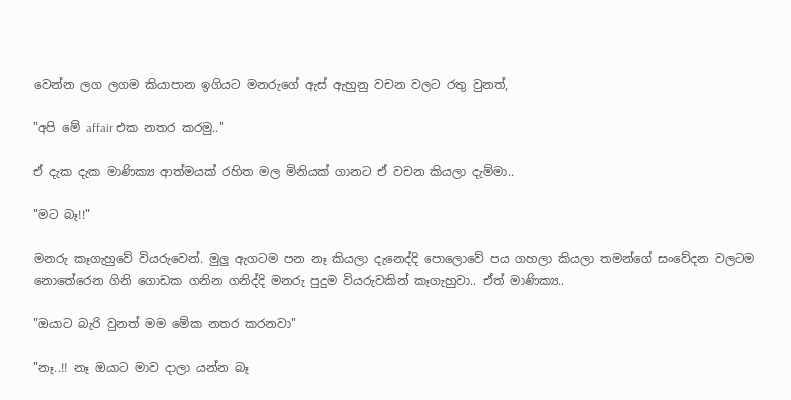වෙන්න ලග ලගම කියාපාන ඉගියට මනරුගේ ඇස් ඇහුනු වචන වලට රතු වුනත්,

"අපි මේ affair එක නතර කරමු.."

ඒ දැක දැක මාණික්‍ය ආත්මයක් රහිත මල මිනියක් ගානට ඒ වචන කියලා දැම්මා..

"මට බෑ!!"

මනරු කෑගැහුවේ වියරුවෙන්. මුලු ඇගටම පන නෑ කියලා දැනෙද්දි පොලොවේ පය ගහලා කියලා තමන්ගේ සංවේදන වලටම නොතේරෙන ගිනි ගොඩක ගනින ගනිද්දි මනරු පුදුම වියරුවකින් කෑගැහුවා.. ඒත් මාණික්‍ය..

"ඔයාට බැරි වුනත් මම මේක නතර කරනවා"

"නෑ..!! නෑ ඔයාට මාව දාලා යන්න බෑ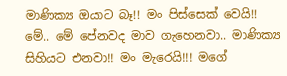මාණික්‍ය ඔයාට බෑ!! මං පිස්සෙක් වෙයි!! මේ.. මේ පේනවද මාව ගැහෙනවා.. මාණික්‍ය සිහියට එනවා!! මං මැරෙයි!!! මගේ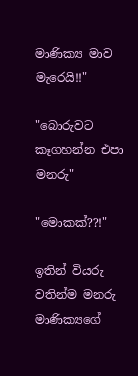මාණික්‍ය මාව මැරෙයි!!"

"බොරුවට කෑගහන්න එපා මනරු"

"මොකක්??!"

ඉතින් වියරු වතින්ම මනරු මාණික්‍යගේ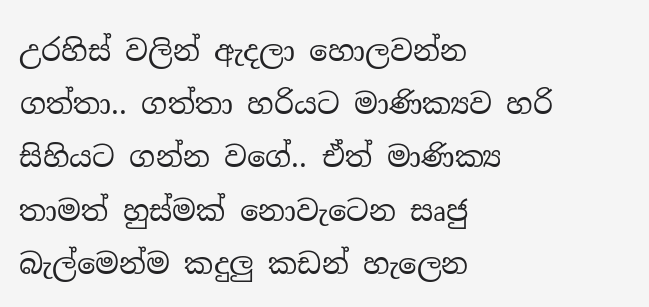උරහිස් වලින් ඇදලා හොලවන්න ගත්තා.. ගත්තා හරියට මාණික්‍යව හරි සිහියට ගන්න වගේ.. ඒත් මාණික්‍ය තාමත් හුස්මක් නොවැටෙන සෘජු බැල්මෙන්ම කදුලු කඩන් හැලෙන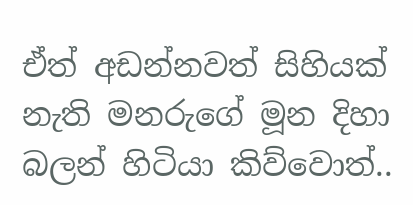ඒත් අඩන්නවත් සිහියක් නැති මනරුගේ මූන දිහා බලන් හිටියා කිව්වොත්..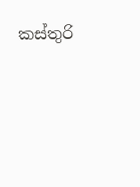කස්තුරි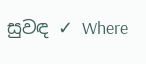සුවඳ ✓ Where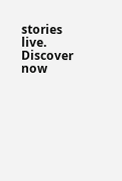stories live. Discover now